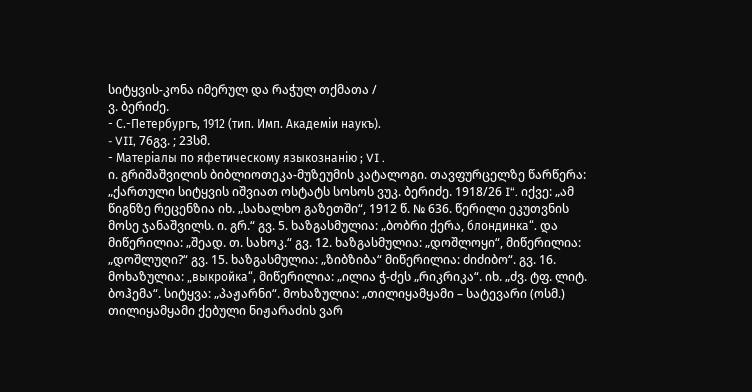სიტყვის-კონა იმერულ და რაჭულ თქმათა /
ვ. ბერიძე.
- С.-Петербургъ, 1912 (тип. Имп. Академiи наукъ).
- VII, 76გვ. ; 23სმ.
- Матерiалы по яфетическому языкознанiю ; VI .
ი. გრიშაშვილის ბიბლიოთეკა-მუზეუმის კატალოგი. თავფურცელზე წარწერა: „ქართული სიტყვის იშვიათ ოსტატს სოსოს ვუკ. ბერიძე. 1918/26 I“. იქვე: „ამ წიგნზე რეცენზია იხ. „სახალხო გაზეთში“, 1912 წ. № 636. წერილი ეკუთვნის მოსე ჯანაშვილს. ი. გრ.“ გვ. 5. ხაზგასმულია: „ბობრი ქერა, блондинка“. და მიწერილია: „შეად. თ. სახოკ.“ გვ. 12. ხაზგასმულია: „დოშლოყი“, მიწერილია: „დოშლუღი?“ გვ. 15. ხაზგასმულია: „ზიბზიბა“ მიწერილია: ძიძიბო“. გვ. 16. მოხაზულია: „выкройка“, მიწერილია: „ილია ჭ-ძეს „რიკრიკა“. იხ. „ძვ. ტფ. ლიტ. ბოჰემა“. სიტყვა: „პაჟარნი“. მოხაზულია: „თილიყამყამი – სატევარი (ოსმ.) თილიყამყამი ქებული ნიჟარაძის ვარ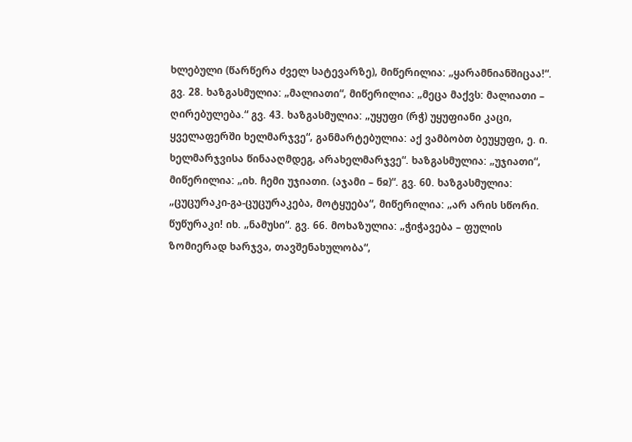ხლებული (წარწერა ძველ სატევარზე), მიწერილია: „ყარამნიანშიცაა!“. გვ. 28. ხაზგასმულია: „მალიათი“, მიწერილია: „მეცა მაქვს: მალიათი – ღირებულება.“ გვ. 43. ხაზგასმულია: „უყუფი (რჭ) უყუფიანი კაცი, ყველაფერში ხელმარჯვე“, განმარტებულია: აქ ვამბობთ ბეუყუფი, ე. ი. ხელმარჯვისა წინააღმდეგ, არახელმარჯვე“. ხაზგასმულია: „უჯიათი“, მიწერილია: „იხ. ჩემი უჯიათი. (აჯამი – ნჲ)“. გვ. 60. ხაზგასმულია: „ცუცურაკი-გა-ცუცურაკება, მოტყუება“, მიწერილია: „არ არის სწორი. წუწურაკი! იხ. „ნამუსი“. გვ. 66. მოხაზულია: „ჭიჭავება – ფულის ზომიერად ხარჯვა, თავშენახულობა“,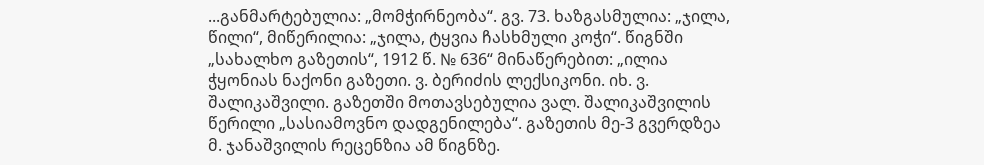...განმარტებულია: „მომჭირნეობა“. გვ. 73. ხაზგასმულია: „ჯილა, წილი“, მიწერილია: „ჯილა, ტყვია ჩასხმული კოჭი“. წიგნში „სახალხო გაზეთის“, 1912 წ. № 636“ მინაწერებით: „ილია ჭყონიას ნაქონი გაზეთი. ვ. ბერიძის ლექსიკონი. იხ. ვ. შალიკაშვილი. გაზეთში მოთავსებულია ვალ. შალიკაშვილის წერილი „სასიამოვნო დადგენილება“. გაზეთის მე-3 გვერდზეა მ. ჯანაშვილის რეცენზია ამ წიგნზე.